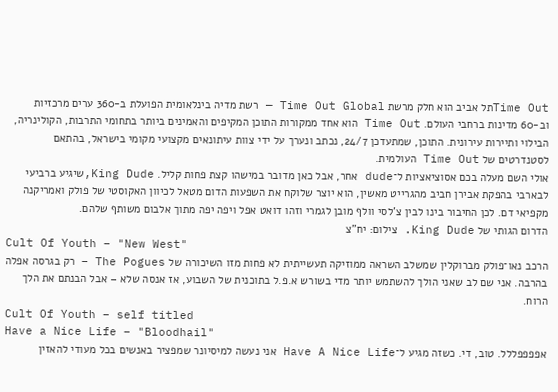Time Outתל אביב הוא חלק מרשת Time Out Global — רשת מדיה בינלאומית הפועלת ב-360 ערים מרכזיות וב-60 מדינות ברחבי העולם. Time Out הוא אחד ממקורות התוכן המקיפים והאמינים ביותר בתחומי התרבות, הקולינריה, הבילוי ותיירות עירונית. התוכן, שמתעדכן 24/7, נכתב ונערך על ידי צוות עיתונאים מקצועי מקומי בישראל, בהתאם לסטנדרטים של Time Out העולמית.
אולי השם מעלה בכם אסוציאציות ל־dude אחר, אבל כאן מדובר במישהו קצת פחות קליל. King Dude,שיגיע ברביעי לבארבי בהפקת אבירן חביב מהגרייט מאשין, הוא יוצר שלוקח את השפעות הדום מטאל לכיוון האקוסטי של פולק ואמריקנה מקפיאי דם. לכן החיבור בינו לבין צ'לסי וולף מובן לגמרי וזהו דואט אפל ויפה יפה מתוך אלבום משותף שלהם.
הדרום הגותי של King Dude. צילום: יח"צ
Cult Of Youth – "New West"
הרכב נאו־פולק מברוקלין שמשלב השראה ממוזיקה תעשייתית לא פחות מזו השיכורה של The Pogues – רק בגרסה אפלה בהרבה. אני שם לב שאני הולך להשתמש יותר מדי בשורש א.פ.ל בתוכנית של השבוע, אז אנסה שלא – אבל הבנתם את הלך הרוח.
Cult Of Youth – self titled
Have a Nice Life – "Bloodhail"
אפפפפללל. טוב, די. כשזה מגיע ל־Have A Nice Life אני נעשה למיסיונר שמפציר באנשים בכל מעודי להאזין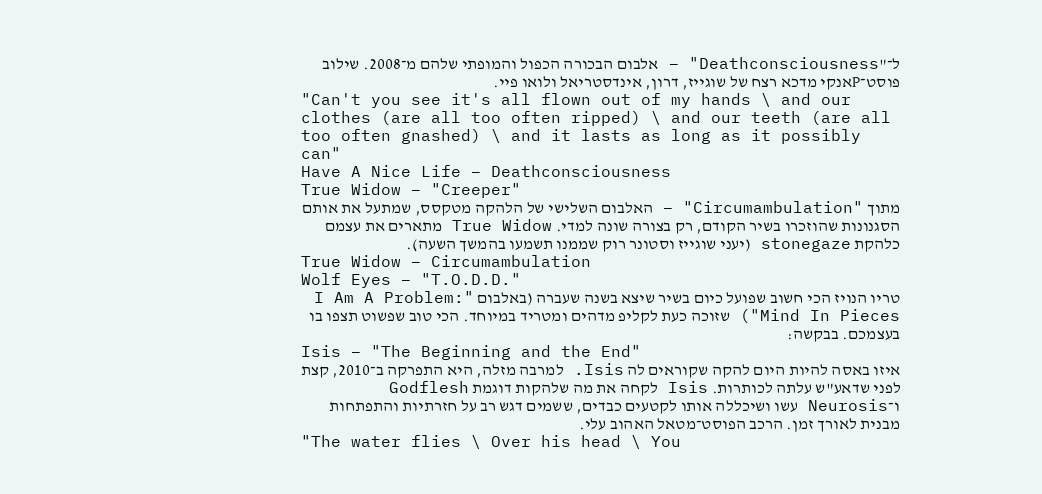ל־"Deathconsciousness" – אלבום הבכורה הכפול והמופתי שלהם מ־2008. שילוב פוסט־Pאנקי מדכא רצח של שוגייז, דרון, אינדסטריאל ולואו פיי.
"Can't you see it's all flown out of my hands \ and our clothes (are all too often ripped) \ and our teeth (are all too often gnashed) \ and it lasts as long as it possibly can"
Have A Nice Life – Deathconsciousness
True Widow – "Creeper"
מתוך "Circumambulation" – האלבום השלישי של הלהקה מטקסס, שמתעל את אותם הסגנונות שהוזכרו בשיר הקודם, רק בצורה שונה למדי. True Widow מתארים את עצמם כלהקת stonegaze (יעני שוגייז וסטונר רוק שממנו תשמעו בהמשך השעה).
True Widow – Circumambulation
Wolf Eyes – "T.O.D.D."
טריו הנויז הכי חשוב שפועל כיום בשיר שיצא בשנה שעברה (באלבום "I Am A Problem: Mind In Pieces") שזוכה כעת לקליפ מדהים ומטריד במיוחד. הכי טוב שפשוט תצפו בו בעצמכם. בבקשה:
Isis – "The Beginning and the End"
איזו באסה להיות היום להקה שקוראים לה Isis. למרבה מזלה, היא התפרקה ב־2010, קצת לפני שדאע"ש עלתה לכותרות. Isis לקחה את מה שלהקות דוגמת Godflesh ו־Neurosis עשו ושיכללה אותו לקטעים כבדים, ששמים דגש רב על חזרתיות והתפתחות מבנית לאורך זמן. הרכב הפוסט־מטאל האהוב עלי.
"The water flies \ Over his head \ You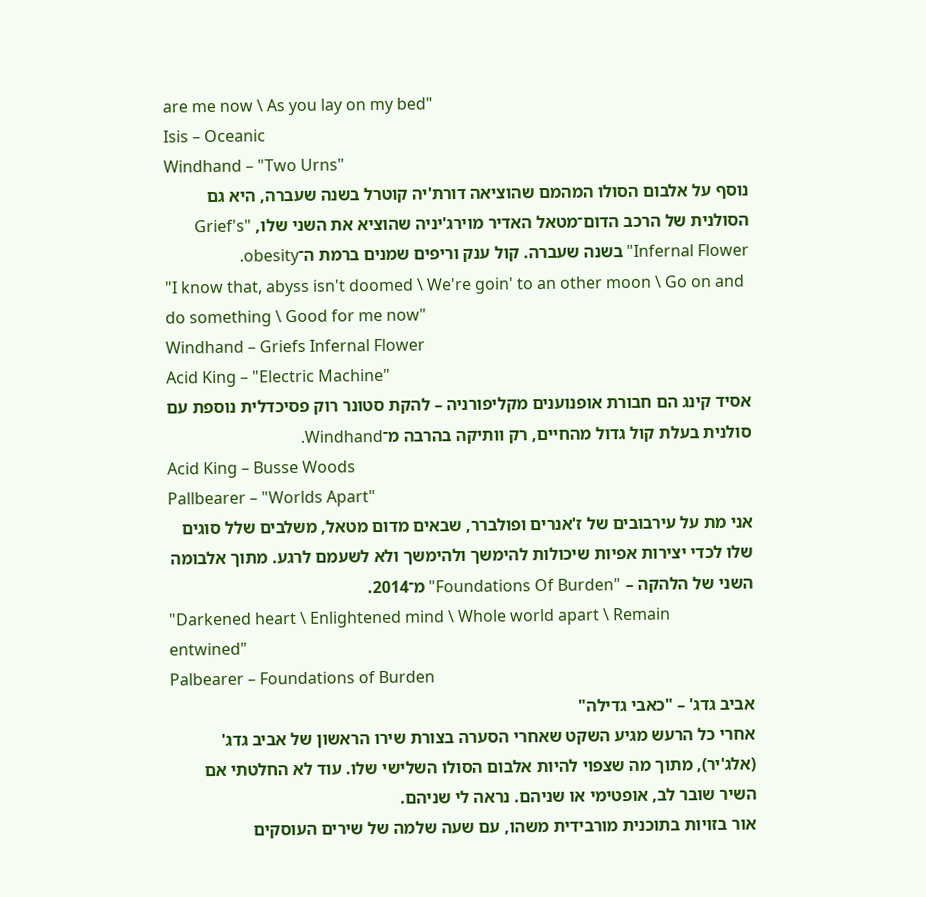are me now \ As you lay on my bed"
Isis – Oceanic
Windhand – "Two Urns"
נוסף על אלבום הסולו המהמם שהוציאה דורת'יה קוטרל בשנה שעברה, היא גם הסולנית של הרכב הדום־מטאל האדיר מוירג'יניה שהוציא את השני שלו, "Grief's Infernal Flower" בשנה שעברה. קול ענק וריפים שמנים ברמת ה־obesity.
"I know that, abyss isn't doomed \ We're goin' to an other moon \ Go on and do something \ Good for me now"
Windhand – Griefs Infernal Flower
Acid King – "Electric Machine"
אסיד קינג הם חבורת אופנוענים מקליפורניה – להקת סטונר רוק פסיכדלית נוספת עם סולנית בעלת קול גדול מהחיים, רק וותיקה בהרבה מ־Windhand.
Acid King – Busse Woods
Pallbearer – "Worlds Apart"
אני מת על עירבובים של ז'אנרים ופולברר, שבאים מדום מטאל, משלבים שלל סוגים שלו לכדי יצירות אפיות שיכולות להימשך ולהימשך ולא לשעמם לרגע. מתוך אלבומה השני של הלהקה – "Foundations Of Burden" מ־2014.
"Darkened heart \ Enlightened mind \ Whole world apart \ Remain entwined"
Palbearer – Foundations of Burden
אביב גדג' – "כאבי גדילה"
אחרי כל הרעש מגיע השקט שאחרי הסערה בצורת שירו הראשון של אביב גדג' (אלג'יר), מתוך מה שצפוי להיות אלבום הסולו השלישי שלו. עוד לא החלטתי אם השיר שובר לב, אופטימי או שניהם. נראה לי שניהם.
אור בזויות בתוכנית מורבידית משהו, עם שעה שלמה של שירים העוסקים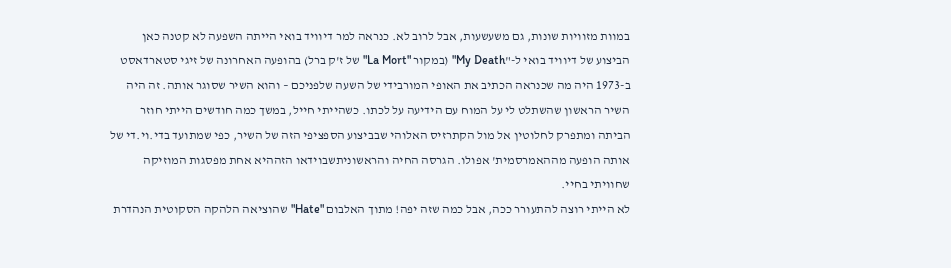במוות מזוויות שונות, גם משעשעות, אבל לרוב לא. כנראה למר דיוויד בואי הייתה השפעה לא קטנה כאן
הביצוע של דיוויד בואי ל-"My Death" (במקור "La Mort" של ז'ק ברל) בהופעה האחרונה של זיגי סטארדאסט ב-1973 היה מה שכנראה הכתיב את האופי המורבידי של השעה שלפניכם – והוא השיר שסוגר אותה. זה היה השיר הראשון שהשתלט לי על המוח עם הידיעה על לכתו. כשהייתי חייל, במשך כמה חודשים הייתי חוזר הביתה ומתפרק לחלוטין אל מול הקתרזיס האלוהי שבביצוע הספציפי הזה של השיר, כפי שמתועד בדי.וי.די של אותה הופעה מההאמרסמית' אפולו. הגרסה החיה והראשוניתשבוידאו הזההיא אחת מפסגות המוזיקה שחוויתי בחיי.
לא הייתי רוצה להתעורר ככה, אבל כמה שזה יפה! מתוך האלבום "Hate" שהוציאה הלהקה הסקוטית הנהדרת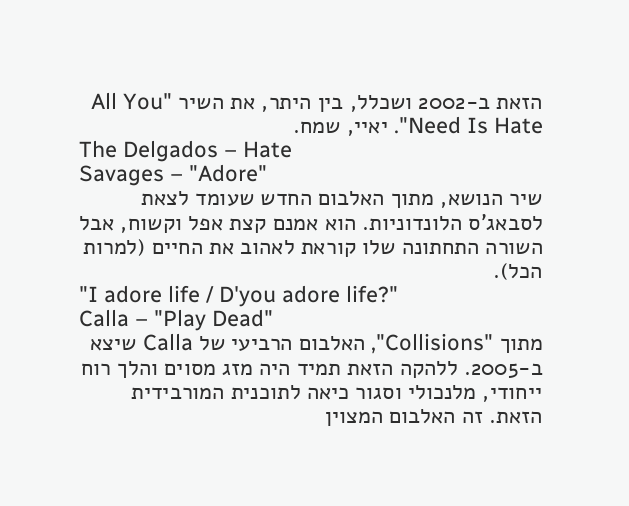הזאת ב-2002 ושכלל, בין היתר, את השיר "All You Need Is Hate". יאיי, שמח.
The Delgados – Hate
Savages – "Adore"
שיר הנושא, מתוך האלבום החדש שעומד לצאת לסבאג'ס הלונדוניות. הוא אמנם קצת אפל וקשוח, אבל השורה התחתונה שלו קוראת לאהוב את החיים (למרות הכל).
"I adore life / D'you adore life?"
Calla – "Play Dead"
מתוך "Collisions", האלבום הרביעי של Calla שיצא ב-2005. ללהקה הזאת תמיד היה מזג מסוים והלך רוח ייחודי, מלנכולי וסגור כיאה לתוכנית המורבידית הזאת. זה האלבום המצוין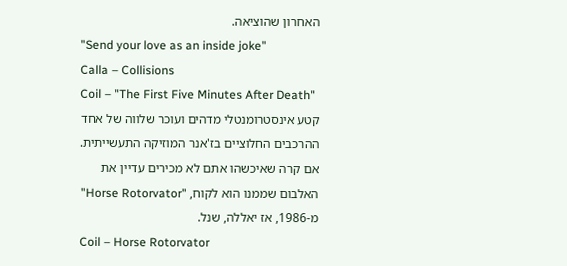האחרון שהוציאה.
"Send your love as an inside joke"
Calla – Collisions
Coil – "The First Five Minutes After Death"
קטע אינסטרומנטלי מדהים ועוכר שלווה של אחד ההרכבים החלוציים בז'אנר המוזיקה התעשייתית. אם קרה שאיכשהו אתם לא מכירים עדיין את האלבום שממנו הוא לקוח, "Horse Rotorvator" מ-1986, אז יאללה, שנל.
Coil – Horse Rotorvator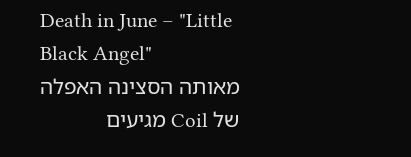Death in June – "Little Black Angel"
מאותה הסצינה האפלה של Coil מגיעים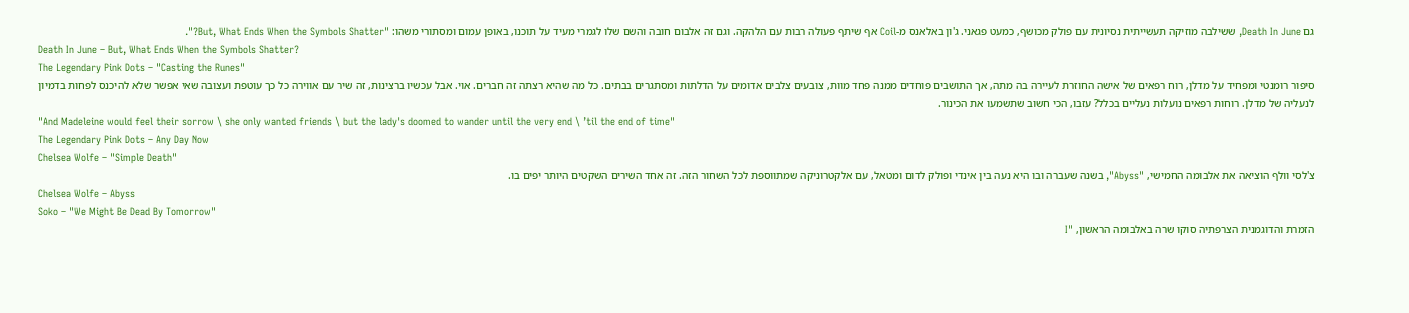גם Death In June, ששילבה מוזיקה תעשייתית נסיונית עם פולק מכושף, כמעט פגאני. ג'ון באלאנס מ-Coil אף שיתף פעולה רבות עם הלהקה. וגם זה אלבום חובה והשם שלו לגמרי מעיד על תוכנו, באופן עמום ומסתורי משהו: "But, What Ends When the Symbols Shatter?".
Death In June – But, What Ends When the Symbols Shatter?
The Legendary Pink Dots – "Casting the Runes"
סיפור רומנטי ומפחיד על מדלן, רוח רפאים של אישה החוזרת לעיירה בה מתה, אך התושבים פוחדים ממנה פחד מוות, צובעים צלבים אדומים על הדלתות ומסתגרים בבתים. כל מה שהיא רצתה זה חברים. אוי. אבל עכשיו ברצינות, זה שיר עם אווירה כל כך עוטפת ועצובה שאי אפשר שלא להיכנס לפחות בדמיון לנעליה של מדלן. רוחות רפאים נועלות נעליים בכלל? עזבו, הכי חשוב שתשמעו את הכינור.
"And Madeleine would feel their sorrow \ she only wanted friends \ but the lady's doomed to wander until the very end \ ’til the end of time"
The Legendary Pink Dots – Any Day Now
Chelsea Wolfe – "Simple Death"
צ'לסי וולף הוציאה את אלבומה החמישי, "Abyss", בשנה שעברה ובו היא נעה בין אינדי ופולק לדום ומטאל, עם אלקטרוניקה שמתווספת לכל השחור הזה. זה אחד השירים השקטים היותר יפים בו.
Chelsea Wolfe – Abyss
Soko – "We Might Be Dead By Tomorrow"
הזמרת והדוגמנית הצרפתיה סוקו שרה באלבומה הראשון, "I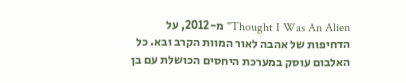Thought I Was An Alien" מ-2012, על הדחיפות של אהבה לאור המוות הקרב ובא. כל האלבום עוסק במערכת היחסים הכושלת עם בן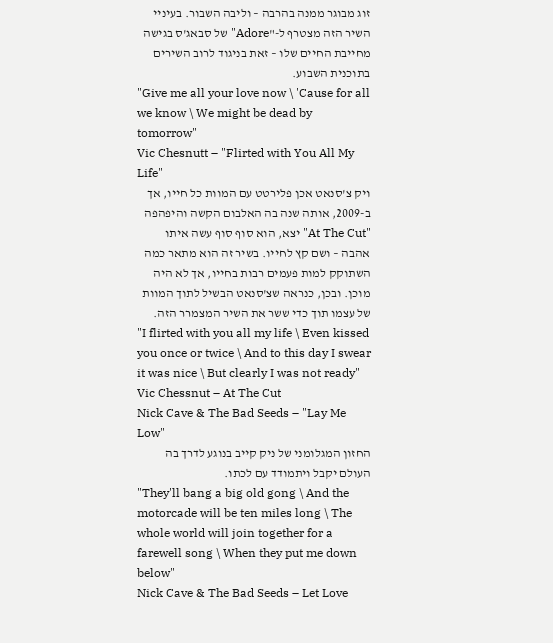זוג מבוגר ממנה בהרבה – וליבה השבור. בעיניי השיר הזה מצטרף ל-"Adore" של סבאג'ס בגישה מחייבת החיים שלו – זאת בניגוד לרוב השירים בתוכנית השבוע.
"Give me all your love now \ 'Cause for all we know \ We might be dead by tomorrow"
Vic Chesnutt – "Flirted with You All My Life"
ויק צ'סנאט אכן פלירטט עם המוות כל חייו, אך ב-2009, אותה שנה בה האלבום הקשה והיפהפה "At The Cut" יצא, הוא סוף סוף עשה איתו אהבה – ושם קץ לחייו. בשיר זה הוא מתאר כמה השתוקק למות פעמים רבות בחייו, אך לא היה מוכן. ובכן, כנראה שצ'סנאט הבשיל לתוך המוות של עצמו תוך כדי ששר את השיר המצמרר הזה.
"I flirted with you all my life \ Even kissed you once or twice \ And to this day I swear it was nice \ But clearly I was not ready"
Vic Chessnut – At The Cut
Nick Cave & The Bad Seeds – "Lay Me Low"
החזון המגלומני של ניק קייב בנוגע לדרך בה העולם יקבל ויתמודד עם לכתו.
"They'll bang a big old gong \ And the motorcade will be ten miles long \ The whole world will join together for a farewell song \ When they put me down below"
Nick Cave & The Bad Seeds – Let Love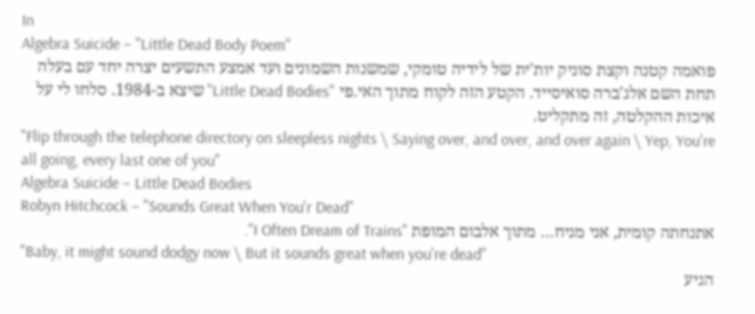In
Algebra Suicide – "Little Dead Body Poem"
פואמה קטנה וקצת סוניק יות'ית של לידיה טומקי, שמשנות השמונים ועד אמצע התשעים יצרה יחד עם בעלה תחת השם אלג'ברה סואיסייד. הקטע הזה לקוח מתוך האי.פי "Little Dead Bodies" שיצא ב-1984. סלחו לי על איכות ההקלטה, זה מתקליט.
"Flip through the telephone directory on sleepless nights \ Saying over, and over, and over again \ Yep, You're all going, every last one of you"
Algebra Suicide – Little Dead Bodies
Robyn Hitchcock – "Sounds Great When You'r Dead"
אתנחתה קומית, אני מניח… מתוך אלבום המופת "I Often Dream of Trains".
"Baby, it might sound dodgy now \ But it sounds great when you're dead"
הגיע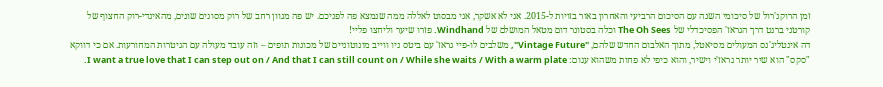זמן הרוקנ'רול של סיכומי השנה עם הסיכום הרביעי והאחרון באור בזויות ל-2015. אני לא אשקר, אני מבסוט לאללה ממה שנמצא פה לפניכם. יש פה מגוון רחב של רוק מסוגים שונים, מהאינדי-רוק החצוף של קורטני ברנט דרך הגראז' הפסיכדלי של The Oh Sees וכלה בסטונר דום מטאל המושלם של Windhand. פזרו שיער וליחצו פליי!
דה אינטליג'נס המעולים מסיאטל, מתוך האלבום החדש שלהם, "Vintage Future", משלבים לו-פיי גראז' עם ביטס ניו ווייב מונוטוניים של מכונות תופים – וזה עובד מעולה עם הגיטרות המחורעות. אם כי דווקא "סקס" הוא שיר יותר גראז'י וישיר, והוא כיפי לא פחות משהוא עגום: I want a true love that I can step out on / And that I can still count on / While she waits / With a warm plate.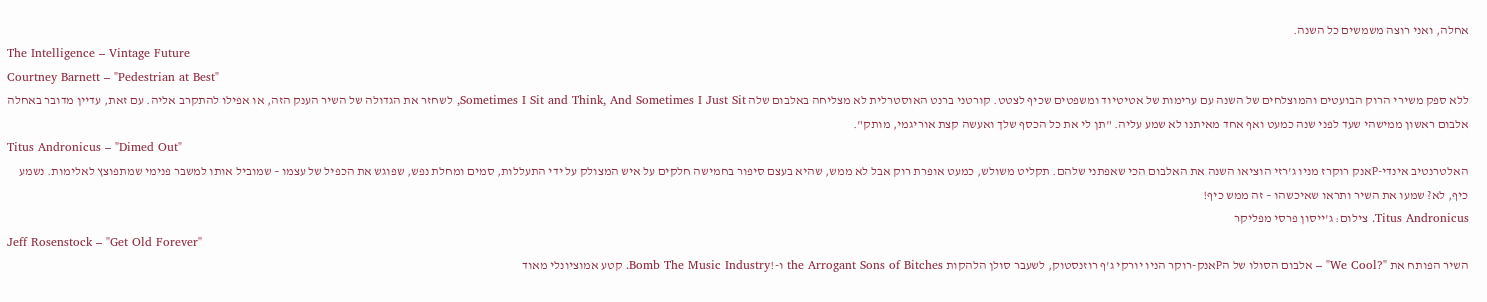אחלה, ואני רוצה משמשים כל השנה.
The Intelligence – Vintage Future
Courtney Barnett – "Pedestrian at Best"
ללא ספק משירי הרוק הבועטים והמוצלחים של השנה עם ערימות של אטיטיוד ומשפטים שכיף לצטט. קורטני ברנט האוסטרלית לא מצליחה באלבום שלה Sometimes I Sit and Think, And Sometimes I Just Sit, לשחזר את הגדולה של השיר הענק הזה, או אפילו להתקרב אליה. עם זאת, עדיין מדובר באחלה אלבום ראשון ממישהי שעד לפני שנה כמעט ואף אחד מאיתנו לא שמע עליה. "תן לי את כל הכסף שלך ואעשה קצת אוריגמי, מותק".
Titus Andronicus – "Dimed Out"
האלטרנטיב אינדי-Pאנק רוקרז מניו ג'רזי הוציאו השנה את האלבום הכי שאפתני שלהם. תקליט משולש, כמעט אופרת רוק אבל לא ממש, שהיא בעצם סיפור בחמישה חלקים על איש המצולק על ידי התעללות, סמים ומחלת נפש, שפוגש את הכפיל של עצמו – שמוביל אותו למשבר פנימי שמתפוצץ לאלימות. נשמע כיף, לא? שמעו את השיר ותראו שאיכשהו – זה ממש כיף!
Titus Andronicus. צילום: ג'ייסון פרסי מפליקר
Jeff Rosenstock – "Get Old Forever"
השיר הפותח את "?We Cool" – אלבום הסולו של הPאנק-רוקר הניו יורקי ג'ף רוזנסטוק, לשעבר סולן הלהקות the Arrogant Sons of Bitches ו-!Bomb The Music Industry. קטע אמוציונלי מאוד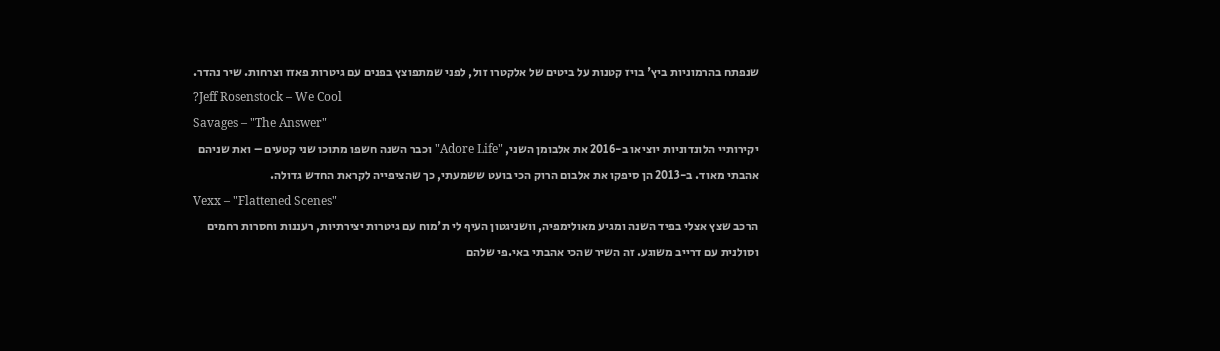שנפתח בהרמוניות ביץ' בויז קטנות על ביטים של אלקטרו זול, לפני שמתפוצץ בפנים עם גיטרות פאזז וצרחות. שיר נהדר.
?Jeff Rosenstock – We Cool
Savages – "The Answer"
יקירותיי הלונדוניות יוציאו ב-2016 את אלבומן השני, "Adore Life" וכבר השנה חשפו מתוכו שני קטעים – ואת שניהם אהבתי מאוד. ב-2013 הן סיפקו את אלבום הרוק הכי בועט ששמעתי, כך שהציפייה לקראת החדש גדולה.
Vexx – "Flattened Scenes"
הרכב שצץ אצלי בפיד השנה ומגיע מאולימפיה, וושניגטון העיף לי ת'מוח עם גיטרות יצירתיות, רעננות וחסרות רחמים וסולנית עם דרייב משוגע. זה השיר שהכי אהבתי באי.פי שלהם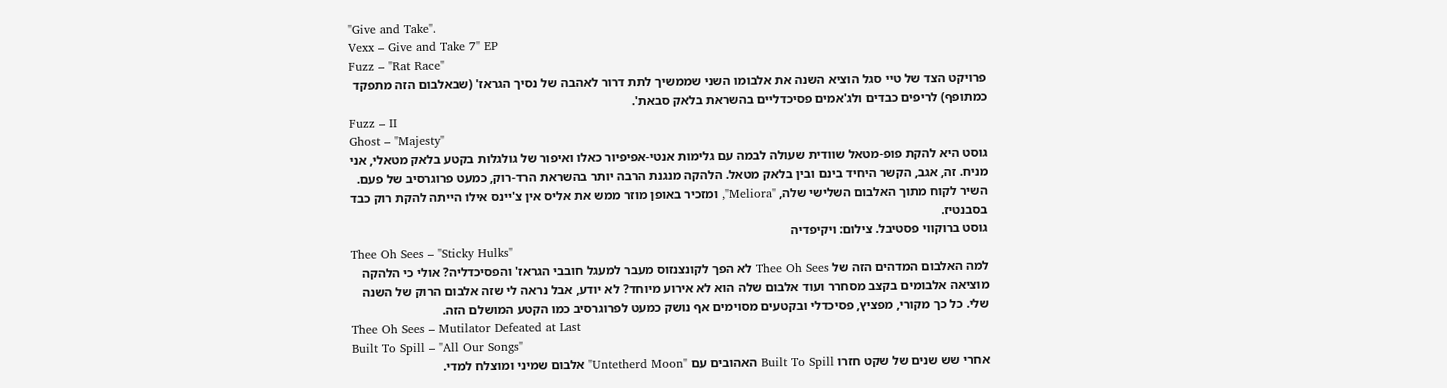"Give and Take".
Vexx – Give and Take 7" EP
Fuzz – "Rat Race"
פרויקט הצד של טיי סגל הוציא השנה את אלבומו השני שממשיך לתת דרור לאהבה של נסיך הגראז' (שבאלבום הזה מתפקד כמתופף) לריפים כבדים ולג'אמים פסיכדליים בהשראת בלאק סבאת'.
Fuzz – II
Ghost – "Majesty"
גוסט היא להקת פופ-מטאל שוודית שעולה לבמה עם גלימות אנטי-אפיפיור כאלו ואיפור של גולגלות בקטע בלאק מטאלי, אני מניח. זה, אגב, הקשר היחיד בינם ובין בלאק מטאל. הלהקה מנגנת הרבה יותר בהשראת הרד-רוק, כמעט פרוגרסיב של פעם. השיר לקוח מתוך האלבום השלישי שלה, "Meliora", ומזכיר באופן מוזר ממש את אליס אין צ'יינס אילו הייתה להקת רוק כבד בסבנטיז.
גוסט ברוקווי פסטיבל. צילום: ויקיפדיה
Thee Oh Sees – "Sticky Hulks"
למה האלבום המדהים הזה של Thee Oh Sees לא הפך לקונצנזוס מעבר למעגל חובבי הגראז' והפסיכדליה? אולי כי הלהקה מוציאה אלבומים בקצב מסחרר ועוד אלבום שלה הוא לא אירוע מיוחד? לא יודע, אבל נראה לי שזה אלבום הרוק של השנה שלי. כל כך מקורי, מפציץ, פסיכדלי ובקטעים מסוימים אף נושק כמעט לפרוגרסיב כמו הקטע המושלם הזה.
Thee Oh Sees – Mutilator Defeated at Last
Built To Spill – "All Our Songs"
אחרי שש שנים של שקט חזרו Built To Spill האהובים עם "Untetherd Moon" אלבום שמיני ומוצלח למדי.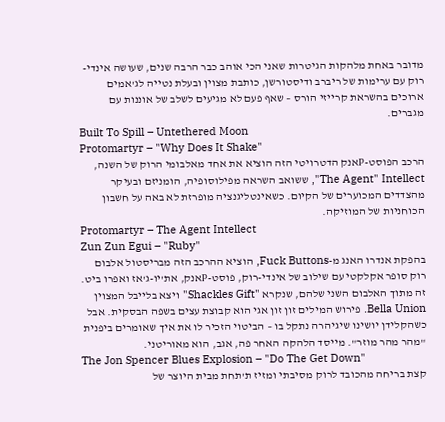מדובר באחת מלהקות הגיטרות שאני הכי אוהב כבר הרבה שנים, שעושה אינדי-רוק עם ערימות של ריברב ודיסטורשן, כותבת מצוין ובעלת נטייה לג'אמים ארוכים בהשראת קרייזי הורס – שאף פעם לא מגיעים לשלב של אוננות עם מגברים.
Built To Spill – Untethered Moon
Protomartyr – "Why Does It Shake"
הרכב הפוסט-Pאנק הדטרויטי הזה הוציא את אחד מאלבומי הרוק של השנה, The Agent" Intellect", ששואב השראה מפילוסופיה, הומניזם ובעיקר מהצדדים המכוערים של הקיום. כשאינטליגנציה מופרזת לא באה על חשבון הכוחניות של המוזיקה.
Protomartyr – The Agent Intellect
Zun Zun Egui – "Ruby"
בהפקת אנדרו האנג מ-Fuck Buttons, הוציא ההרכב הזה מבריסטול אלבום רוק סופר אקלקטי עם שילוב של אינדי-רוק, פוסט-Pאנק, את'יו-ג'אז ואפרו ביט. זה מתוך האלבום השני שלהם, שנקרא "Shackles Gift" ויצא בלייבל המצוין Bella Union. פירוש המילים זון זון אגי הוא קבוצת עצים בשפה הבסקית. אבל כשהקלידן יושינו שיגיהרה נתקל בו – הביטוי הזכיר לו את איך שאומרים ביפנית "מהר מהר מוזר". מייסד הלהקה האחר פה, אגב, הוא מאוריטני.
The Jon Spencer Blues Explosion – "Do The Get Down"
קצת בריחה מהכובד לרוק מסיבתי ומזיז ת'תחת מבית היוצר של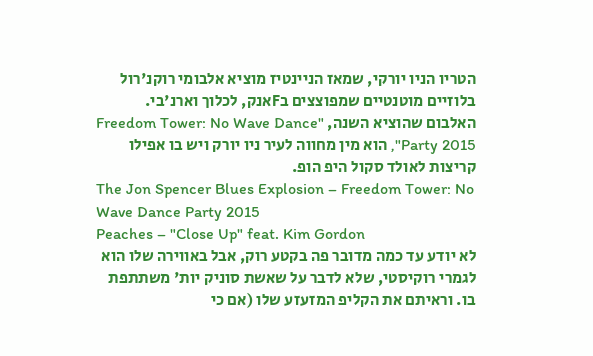הטריו הניו יורקי, שמאז הניינטיז מוציא אלבומי רוקנ'רול בלוזיים מוטנטיים שמפוצצים בFאנק, לכלוך וארנ'בי. האלבום שהוציא השנה, "Freedom Tower: No Wave Dance Party 2015", הוא מין מחווה לעיר ניו יורק ויש בו אפילו קריצות לאולד סקול היפ הופ.
The Jon Spencer Blues Explosion – Freedom Tower: No Wave Dance Party 2015
Peaches – "Close Up" feat. Kim Gordon
לא יודע עד כמה מדובר פה בקטע רוק, אבל באווירה שלו הוא לגמרי רוקיסטי, שלא לדבר על שאשת סוניק יות' משתתפת בו. וראיתם את הקליפ המזעזע שלו (אם כי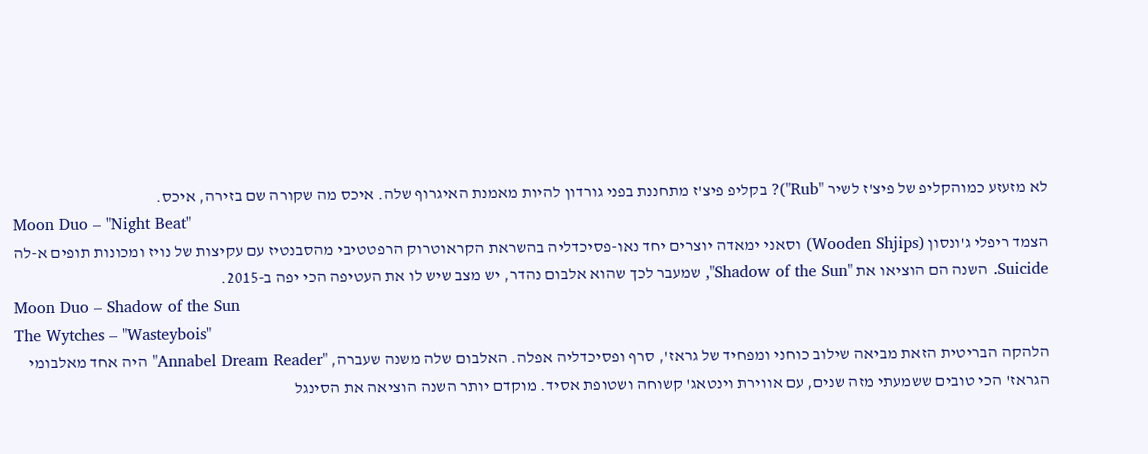לא מזעזע כמוהקליפ של פיצ'ז לשיר "Rub")? בקליפ פיצ'ז מתחננת בפני גורדון להיות מאמנת האיגרוף שלה. איכס מה שקורה שם בזירה, איכס.
Moon Duo – "Night Beat"
הצמד ריפלי ג'ונסון (Wooden Shjips) וסאני ימאדה יוצרים יחד נאו-פסיכדליה בהשראת הקראוטרוק הרפטטיבי מהסבנטיז עם עקיצות של נויז ומכונות תופים א-לה Suicide. השנה הם הוציאו את "Shadow of the Sun", שמעבר לכך שהוא אלבום נהדר, יש מצב שיש לו את העטיפה הכי יפה ב-2015.
Moon Duo – Shadow of the Sun
The Wytches – "Wasteybois"
הלהקה הבריטית הזאת מביאה שילוב כוחני ומפחיד של גראז', סרף ופסיכדליה אפלה. האלבום שלה משנה שעברה, "Annabel Dream Reader" היה אחד מאלבומי הגראז' הכי טובים ששמעתי מזה שנים, עם אווירת וינטאג' קשוחה ושטופת אסיד. מוקדם יותר השנה הוציאה את הסינגל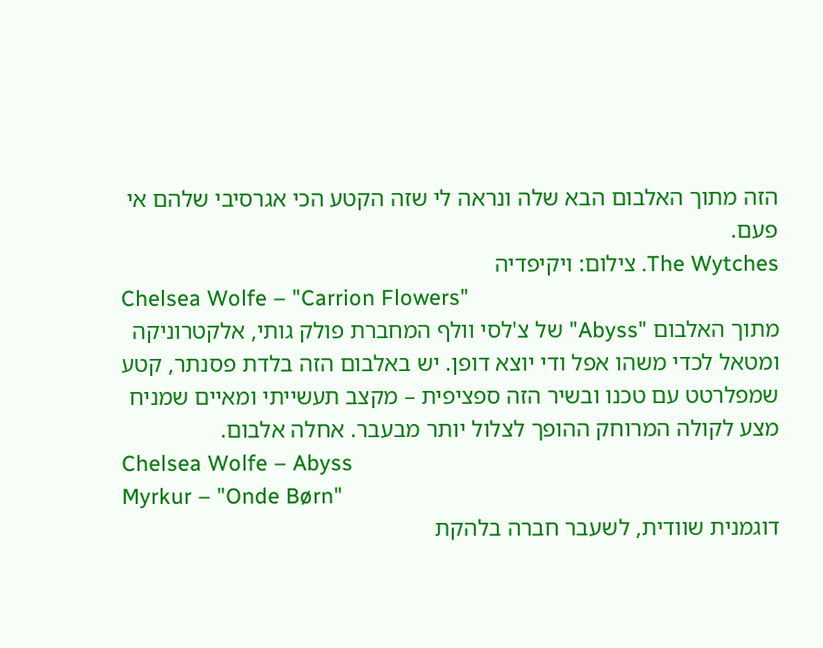הזה מתוך האלבום הבא שלה ונראה לי שזה הקטע הכי אגרסיבי שלהם אי פעם.
The Wytches. צילום: ויקיפדיה
Chelsea Wolfe – "Carrion Flowers"
מתוך האלבום "Abyss" של צ'לסי וולף המחברת פולק גותי, אלקטרוניקה ומטאל לכדי משהו אפל ודי יוצא דופן. יש באלבום הזה בלדת פסנתר, קטע שמפלרטט עם טכנו ובשיר הזה ספציפית – מקצב תעשייתי ומאיים שמניח מצע לקולה המרוחק ההופך לצלול יותר מבעבר. אחלה אלבום.
Chelsea Wolfe – Abyss
Myrkur – "Onde Børn"
דוגמנית שוודית, לשעבר חברה בלהקת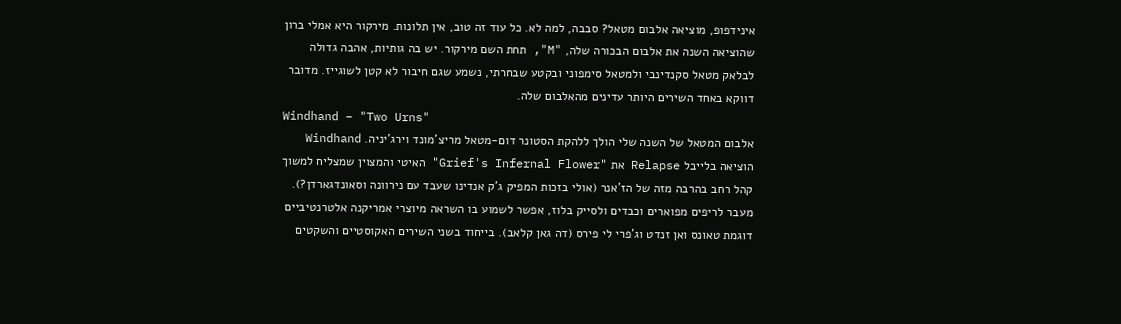אינידפופ, מוציאה אלבום מטאל? סבבה, למה לא. כל עוד זה טוב, אין תלונות. מירקור היא אמלי ברון שהוציאה השנה את אלבום הבכורה שלה, "M", תחת השם מירקור. יש בה גותיות, אהבה גדולה לבלאק מטאל סקנדינבי ולמטאל סימפוני ובקטע שבחרתי, נשמע שגם חיבור לא קטן לשוגייז. מדובר דווקא באחד השירים היותר עדינים מהאלבום שלה.
Windhand – "Two Urns"
אלבום המטאל של השנה שלי הולך ללהקת הסטונר דום-מטאל מריצ'מונד וירג'יניה. Windhand הוציאה בלייבל Relapse את "Grief's Infernal Flower" האיטי והמצוין שמצליח למשוך קהל רחב בהרבה מזה של הז'אנר (אולי בזכות המפיק ג'ק אנדינו שעבד עם נירוונה וסאונדגארדן?). מעבר לריפים מפוארים וכבדים ולסייק בלוז, אפשר לשמוע בו השראה מיוצרי אמריקנה אלטרנטיביים דוגמת טאונס ואן זנדט וג'פרי לי פירס (דה גאן קלאב). בייחוד בשני השירים האקוסטיים והשקטים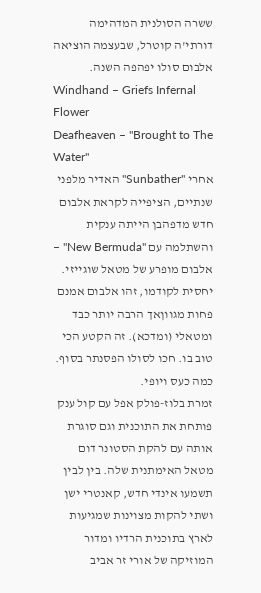ששרה הסולנית המדהימה דורתי'ה קוטרל, שבעצמה הוציאה אלבום סולו יפהפה השנה.
Windhand – Griefs Infernal Flower
Deafheaven – "Brought to The Water"
אחרי "Sunbather" האדיר מלפני שנתיים, הציפייה לקראת אלבום חדש מדפהבן הייתה ענקית והשתלמה עם "New Bermuda" – אלבום מופרע של מטאל שוגייזי. יחסית לקודמו, זהו אלבום אמנם פחות מגווןאך הרבה יותר כבד ומטאלי (ומדכא). זה הקטע הכי טוב בו. חכו לסולו הפסנתר בסוף. כמה כעס ויופי.
זמרת בלוז-פולק אפל עם קול ענק פותחת את התוכנית וגם סוגרת אותה עם להקת הסטונר דום מטאל האימתנית שלה. בין לבין תשמעו אינדי חדש, קאנטרי ישן ושתי להקות מצוינות שמגיעות לארץ בתוכנית הרדיו ומדור המוזיקה של אורי זר אביב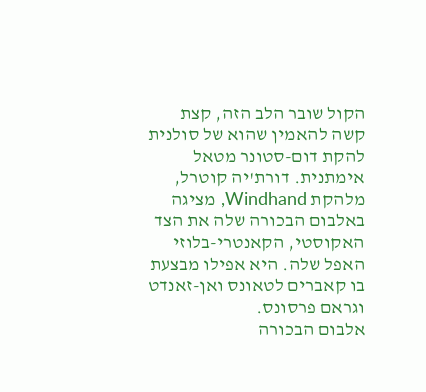הקול שובר הלב הזה, קצת קשה להאמין שהוא של סולנית להקת דום-סטונר מטאל אימתנית. דורת'יה קוטרל, מלהקת Windhand, מציגה באלבום הבכורה שלה את הצד האקוסטי, הקאנטרי-בלוזי האפל שלה. היא אפילו מבצעת בו קאברים לטאונס ואן-זאנדט וגראם פרסונס.
אלבום הבכורה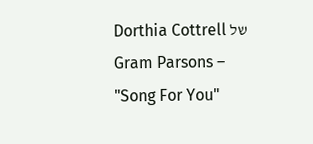של Dorthia Cottrell
Gram Parsons – "Song For You"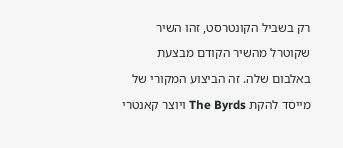רק בשביל הקונטרסט, זהו השיר שקוטרל מהשיר הקודם מבצעת באלבום שלה. זה הביצוע המקורי של מייסד להקת The Byrds ויוצר קאנטרי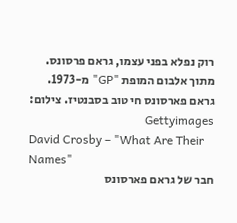רוק נפלא בפני עצמו, גראם פרסונס. מתוך אלבום המופת "GP" מ-1973.
גראם פארסונס חי טוב בסבנטיז. צילום: Gettyimages
David Crosby – "What Are Their Names"
חבר של גראם פארסונס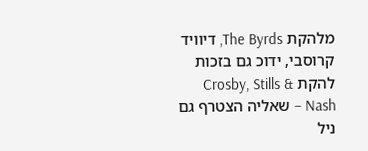מלהקת The Byrds, דיוויד קרוסבי, ידוכ גם בזכות להקת Crosby, Stills & Nash – שאליה הצטרף גם ניל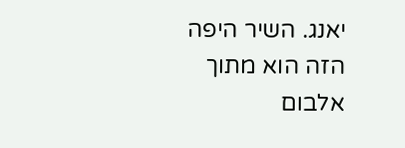יאנג. השיר היפה הזה הוא מתוך אלבום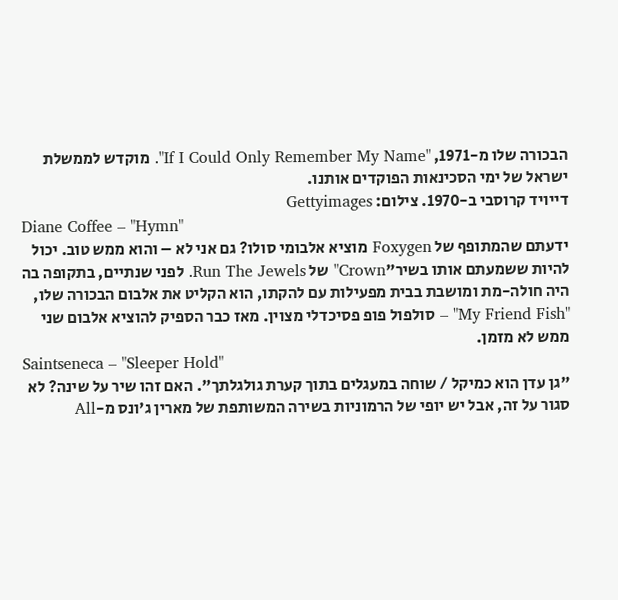הבכורה שלו מ-1971, "If I Could Only Remember My Name". מוקדש לממשלת ישראל של ימי הסכינאות הפוקדים אותנו.
דייויד קרוסבי ב-1970. צילום: Gettyimages
Diane Coffee – "Hymn"
ידעתם שהמתופף של Foxygen מוציא אלבומי סולו? גם אני לא – והוא ממש טוב. יכול להיות ששמעתם אותו בשיר"Crown" של Run The Jewels. לפני שנתיים, בתקופה בה היה חולה-מת ומושבת בבית מפעילות עם להקתו, הוא הקליט את אלבום הבכורה שלו, "My Friend Fish" – סולפול פופ פסיכדלי מצוין. מאז כבר הספיק להוציא אלבום שני ממש לא מזמן.
Saintseneca – "Sleeper Hold"
"גן עדן הוא כמיקל / שוחה במעגלים בתוך קערת גולגלתך". האם זהו שיר על שינה? לא סגור על זה, אבל יש יופי של הרמוניות בשירה המשותפת של מארין ג'ונס מ-All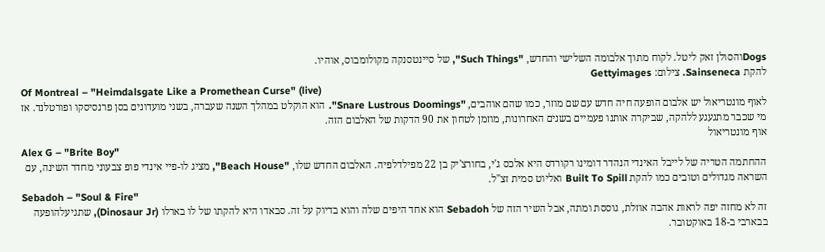Dogsוהסולן זאק ליטל. לקוח מתוך אלבומה השלישי והחדש, "Such Things", של סיינטסנקה מקולומבוס, אוהיו.
להקת Sainseneca. צילום: Gettyimages
Of Montreal – "Heimdalsgate Like a Promethean Curse" (live)
לאוף מונטריאול יש אלבום הופעה חיה חדש עם שם מוזר, כמו שהם אוהבים, "Snare Lustrous Doomings". הוא הוקלט במהלך השנה שעברה, בשני מועדונים בסן פרנסיסקו ופורטלנד. אז מי שכבר מתגעגע ללהקה, שביקרה אותנו פעמיים בשנים האחרונות, מוזמן לטחון את 90 הדקות של האלבום הזה.
אוף מונטריאול
Alex G – "Brite Boy"
ההחתמה הטריה של לייבל האינדי הנהדר דומינו רקורדס היא אלכס ג'י, בחורצ'יק בן 22 מפילדלפיה. האלבום החדש שלו, "Beach House", מציג לו-פיי אינדי פופ צבעוני מחדר השינה, עם השראה מגדולים וטובים כמו להקת Built To Spill ואליוט סמית זצ"ל.
Sebadoh – "Soul & Fire"
זה לא מחזה יפה לראות אהבה אוזלת, גוססת ומתה, אבל השיר הזה של Sebadoh הוא אחד היפים שלה והוא בדיוק על זה. סבאדו היא להקתו של לו בארלו (Dinosaur Jr), שתגיעלהופעה בבארבי ב-18 באוקטובר.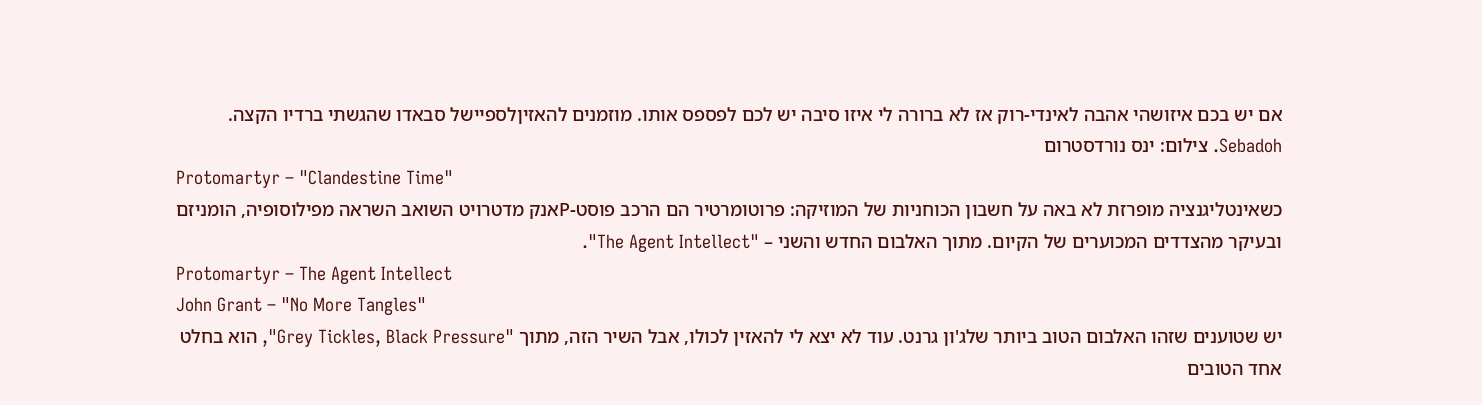אם יש בכם איזושהי אהבה לאינדי-רוק אז לא ברורה לי איזו סיבה יש לכם לפספס אותו. מוזמנים להאזיןלספיישל סבאדו שהגשתי ברדיו הקצה.
Sebadoh. צילום: ינס נורדסטרום
Protomartyr – "Clandestine Time"
כשאינטליגנציה מופרזת לא באה על חשבון הכוחניות של המוזיקה: פרוטומרטיר הם הרכב פוסט-Pאנק מדטרויט השואב השראה מפילוסופיה, הומניזם ובעיקר מהצדדים המכוערים של הקיום. מתוך האלבום החדש והשני – "The Agent Intellect".
Protomartyr – The Agent Intellect
John Grant – "No More Tangles"
יש שטוענים שזהו האלבום הטוב ביותר שלג'ון גרנט. עוד לא יצא לי להאזין לכולו, אבל השיר הזה, מתוך "Grey Tickles, Black Pressure", הוא בחלט אחד הטובים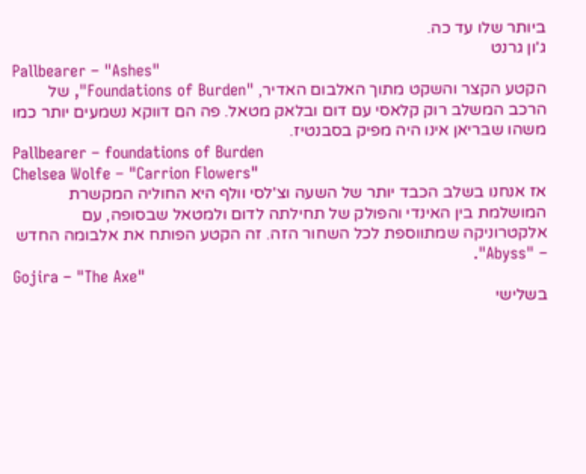ביותר שלו עד כה.
ג'ון גרנט
Pallbearer – "Ashes"
הקטע הקצר והשקט מתוך האלבום האדיר, "Foundations of Burden", של הרכב המשלב רוק קלאסי עם דום ובלאק מטאל. פה הם דווקא נשמעים יותר כמו משהו שבריאן אינו היה מפיק בסבנטיז.
Pallbearer – foundations of Burden
Chelsea Wolfe – "Carrion Flowers"
אז אנחנו בשלב הכבד יותר של השעה וצ'לסי וולף היא החוליה המקשרת המושלמת בין האינדי והפולק של תחילתה לדום ולמטאל שבסופה, עם אלקטרוניקה שמתווספת לכל השחור הזה. זה הקטע הפותח את אלבומה החדש – "Abyss".
Gojira – "The Axe"
בשלישי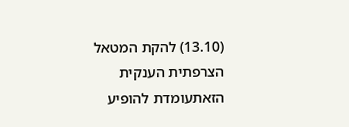(13.10) להקת המטאל הצרפתית הענקית הזאתעומדת להופיע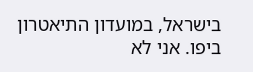בישראל, במועדון התיאטרון ביפו. אני לא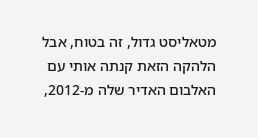מטאליסט גדול, זה בטוח, אבל הלהקה הזאת קנתה אותי עם האלבום האדיר שלה מ-2012,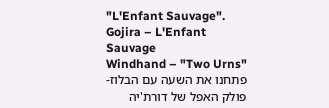"L'Enfant Sauvage".
Gojira – L'Enfant Sauvage
Windhand – "Two Urns"
פתחנו את השעה עם הבלוז-פולק האפל של דורת'יה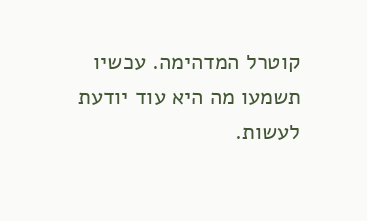קוטרל המדהימה. עכשיו תשמעו מה היא עוד יודעת לעשות.